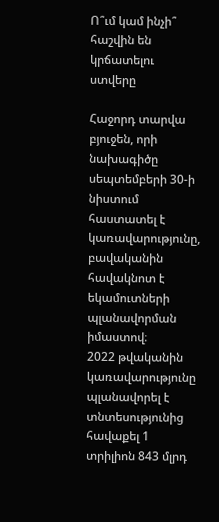Ո՞ւմ կամ ինչի՞ հաշվին են կրճատելու ստվերը

Հաջորդ տարվա բյուջեն, որի նախագիծը սեպտեմբերի 30-ի նիստում հաստատել է կառավարությունը, բավականին հավակնոտ է եկամուտների պլանավորման իմաստով։
2022 թվականին կառավարությունը պլանավորել է տնտեսությունից հավաքել 1 տրիլիոն 843 մլրդ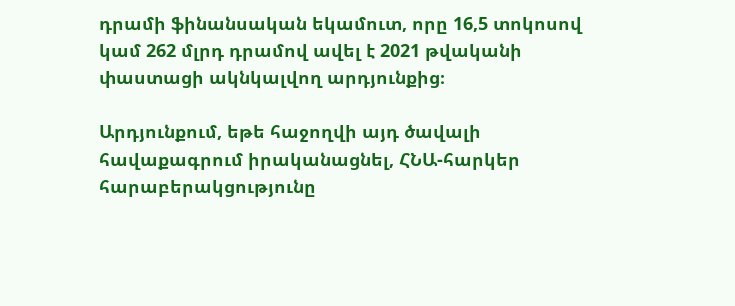դրամի ֆինանսական եկամուտ, որը 16,5 տոկոսով կամ 262 մլրդ դրամով ավել է 2021 թվականի փաստացի ակնկալվող արդյունքից։

Արդյունքում, եթե հաջողվի այդ ծավալի հավաքագրում իրականացնել, ՀՆԱ-հարկեր հարաբերակցությունը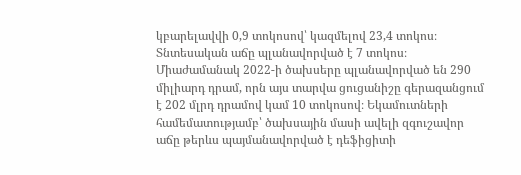կբարելավվի 0,9 տոկոսով՝ կազմելով 23,4 տոկոս։ Տնտեսական աճը պլանավորված է 7 տոկոս։ Միաժամանակ 2022-ի ծախսերը պլանավորված են 290 միլիարդ դրամ, որն այս տարվա ցուցանիշը գերազանցում է 202 մլրդ դրամով կամ 10 տոկոսով։ Եկամուտների համեմատությամբ՝ ծախսային մասի ավելի զգուշավոր աճը թերևս պայմանավորված է դեֆիցիտի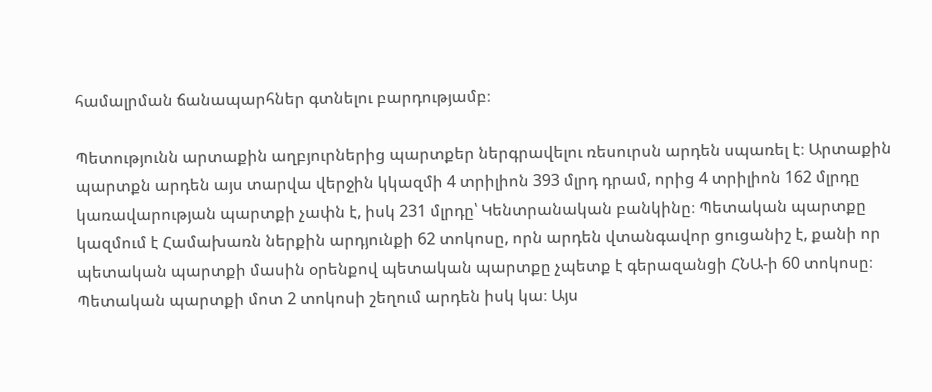համալրման ճանապարհներ գտնելու բարդությամբ։

Պետությունն արտաքին աղբյուրներից պարտքեր ներգրավելու ռեսուրսն արդեն սպառել է։ Արտաքին պարտքն արդեն այս տարվա վերջին կկազմի 4 տրիլիոն 393 մլրդ դրամ, որից 4 տրիլիոն 162 մլրդը կառավարության պարտքի չափն է, իսկ 231 մլրդը՝ Կենտրանական բանկինը։ Պետական պարտքը կազմում է Համախառն ներքին արդյունքի 62 տոկոսը, որն արդեն վտանգավոր ցուցանիշ է, քանի որ պետական պարտքի մասին օրենքով պետական պարտքը չպետք է գերազանցի ՀՆԱ-ի 60 տոկոսը։ Պետական պարտքի մոտ 2 տոկոսի շեղում արդեն իսկ կա։ Այս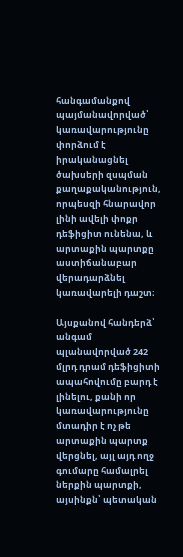հանգամանքով պայմանավորված՝ կառավարությունը փորձում է իրականացնել ծախսերի զսպման քաղաքականություն, որպեսզի հնարավոր լինի ավելի փոքր դեֆիցիտ ունենա, և արտաքին պարտքը աստիճանաբար վերադարձնել կառավարելի դաշտ։

Այսքանով հանդերձ՝ անգամ պլանավորված 242 մլրդ դրամ դեֆիցիտի ապահովումը բարդ է լինելու, քանի որ կառավարությունը մտադիր է ոչ թե արտաքին պարտք վերցնել, այլ այդ ողջ գումարը համալրել ներքին պարտքի, այսինքն՝ պետական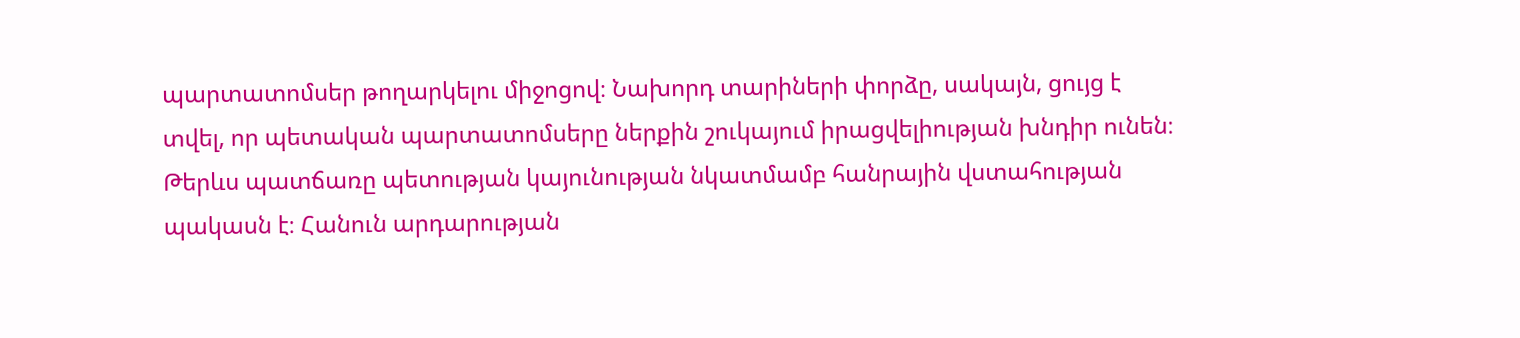պարտատոմսեր թողարկելու միջոցով։ Նախորդ տարիների փորձը, սակայն, ցույց է տվել, որ պետական պարտատոմսերը ներքին շուկայում իրացվելիության խնդիր ունեն։ Թերևս պատճառը պետության կայունության նկատմամբ հանրային վստահության պակասն է։ Հանուն արդարության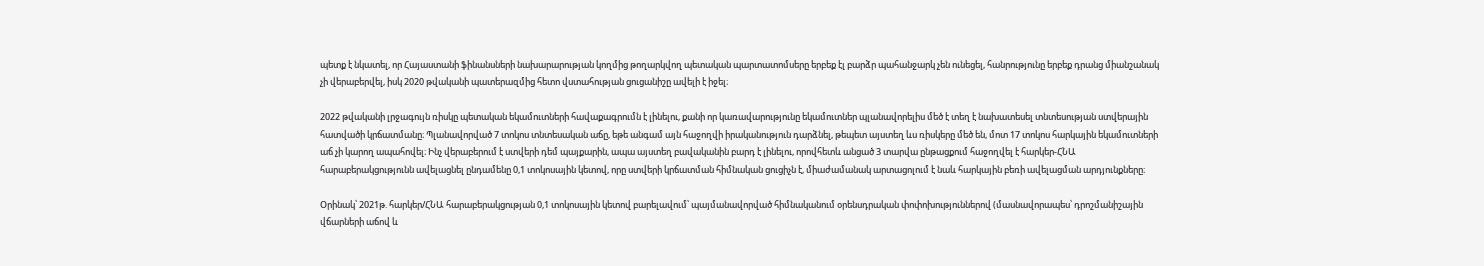պետք է նկատել, որ Հայաստանի ֆինանսների նախարարության կողմից թողարկվող պետական պարտատոմսերը երբեք էլ բարձր պահանջարկ չեն ունեցել, հանրությունը երբեք դրանց միանշանակ չի վերաբերվել, իսկ 2020 թվականի պատերազմից հետո վստահության ցուցանիշը ավելի է իջել։

2022 թվականի լրջագույն ռիսկը պետական եկամուտների հավաքագրումն է լինելու, քանի որ կառավարությունը եկամուտներ պլանավորելիս մեծ է տեղ է նախատեսել տնտեսության ստվերային հատվածի կրճատմանը։ Պլանավորված 7 տոկոս տնտեսական աճը, եթե անգամ այն հաջողվի իրականություն դարձնել, թեպետ այստեղ ևս ռիսկերը մեծ են, մոտ 17 տոկոս հարկային եկամուտների աճ չի կարող ապահովել։ Ինչ վերաբերում է ստվերի դեմ պայքարին, ապա այստեղ բավականին բարդ է լինելու, որովհետև անցած 3 տարվա ընթացքում հաջողվել է հարկեր-ՀՆԱ հարաբերակցությունն ավելացնել ընդամենը 0,1 տոկոսային կետով, որը ստվերի կրճատման հիմնական ցուցիչն է, միաժամանակ արտացոլում է նաև հարկային բեռի ավելացման արդյունքները։

Օրինակ՝ 2021թ. հարկեր/ՀՆԱ հարաբերակցության 0,1 տոկոսային կետով բարելավում՝ պայմանավորված հիմնականում օրենսդրական փոփոխություններով (մասնավորապես՝ դրոշմանիշային վճարների աճով և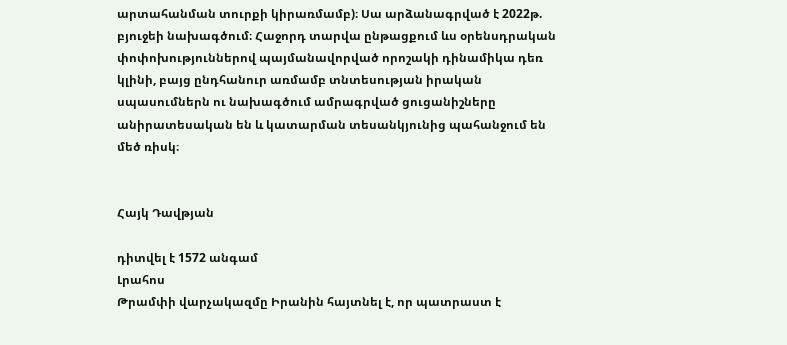արտահանման տուրքի կիրառմամբ)։ Սա արձանագրված է 2022թ. բյուջեի նախագծում։ Հաջորդ տարվա ընթացքում ևս օրենսդրական փոփոխություններով պայմանավորված որոշակի դինամիկա դեռ կլինի, բայց ընդհանուր առմամբ տնտեսության իրական սպասումներն ու նախագծում ամրագրված ցուցանիշները անիրատեսական են և կատարման տեսանկյունից պահանջում են մեծ ռիսկ։


Հայկ Դավթյան

դիտվել է 1572 անգամ
Լրահոս
Թրամփի վարչակազմը Իրանին հայտնել է, որ պատրաստ է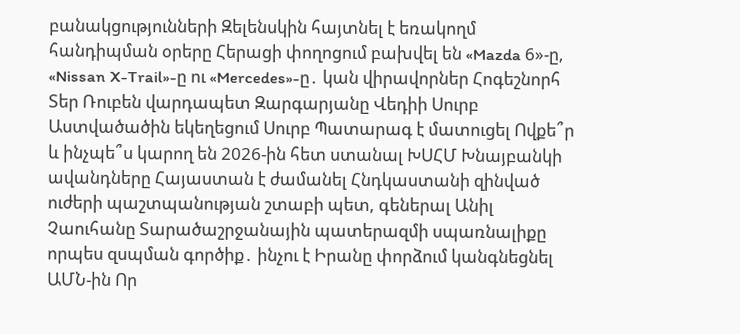բանակցությունների Զելենսկին հայտնել է եռակողմ հանդիպման օրերը Հերացի փողոցում բախվել են «Mazda 6»-ը, «Nissan X-Trail»-ը ու «Mercedes»-ը․ կան վիրավորներ Հոգեշնորհ Տեր Ռուբեն վարդապետ Զարգարյանը Վեդիի Սուրբ Աստվածածին եկեղեցում Սուրբ Պատարագ է մատուցել Ովքե՞ր և ինչպե՞ս կարող են 2026-ին հետ ստանալ ԽՍՀՄ Խնայբանկի ավանդները Հայաստան է ժամանել Հնդկաստանի զինված ուժերի պաշտպանության շտաբի պետ, գեներալ Անիլ Չաուհանը Տարածաշրջանային պատերազմի սպառնալիքը որպես զսպման գործիք․ ինչու է Իրանը փորձում կանգնեցնել ԱՄՆ-ին Որ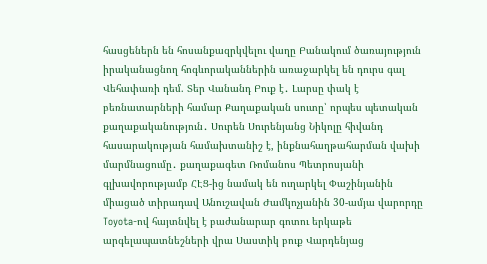հասցեներն են հոսանքազրկվելու վաղը Բանակում ծառայություն իրականացնող հոգևորականներին առաջարկել են դուրս գալ Վեհափառի դեմ. Տեր Վանանդ Բուք է․ Լարսը փակ է բեռնատարների համար Քաղաքական սուտը՝ որպես պետական քաղաքականություն․ Սուրեն Սուրենյանց Նիկոլը հիվանդ հասարակության համախտանիշ է, ինքնահաղթահարման վախի մարմնացումը․ քաղաքագետ Ռոմանոս Պետրոսյանի գլխավորությամբ ՀԷՑ-ից նամակ են ուղարկել Փաշինյանին միացած տիրադավ Անուշավան Ժամկոչյանին 30-ամյա վարորդը Toyota-ով հայտնվել է բաժանարար գոտու երկաթե արգելապատնեշների վրա Սաստիկ բուք Վարդենյաց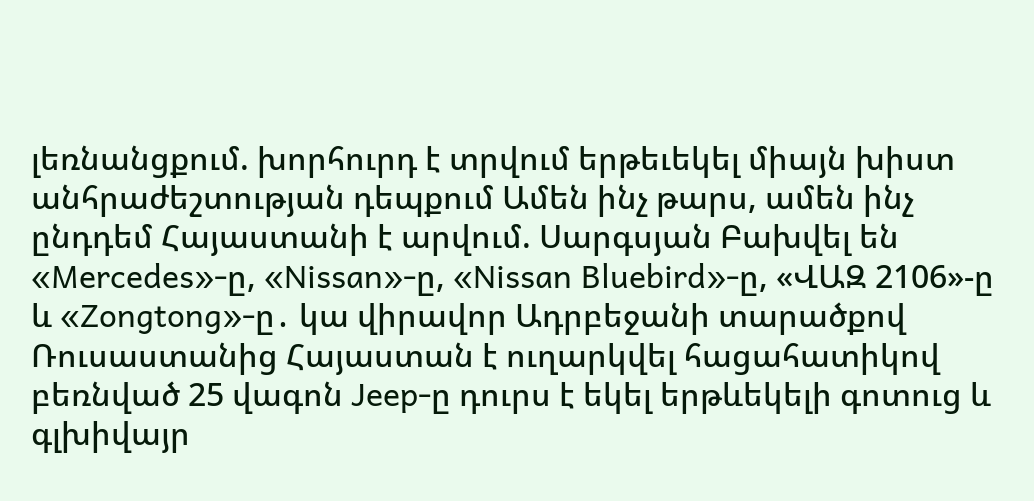լեռնանցքում. խորհուրդ է տրվում երթեւեկել միայն խիստ անհրաժեշտության դեպքում Ամեն ինչ թարս, ամեն ինչ ընդդեմ Հայաստանի է արվում. Սարգսյան Բախվել են «Mercedes»-ը, «Nissan»-ը, «Nissan Bluebird»-ը, «ՎԱԶ 2106»-ը և «Zongtong»-ը․ կա վիրավոր Ադրբեջանի տարածքով Ռուսաստանից Հայաստան է ուղարկվել հացահատիկով բեռնված 25 վագոն Jeep-ը դուրս է եկել երթևեկելի գոտուց և գլխիվայր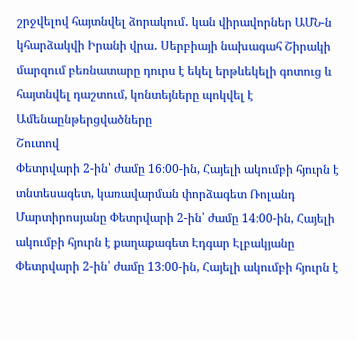շրջվելով հայտնվել ձորակում․ կան վիրավորներ ԱՄՆ-ն կհարձակվի Իրանի վրա․ Սերբիայի նախագահ Շիրակի մարզում բեռնատարը դուրս է եկել երթևեկելի գոտուց և հայտնվել դաշտում, կոնտեյները պոկվել է
Ամենաընթերցվածները
Շուտով
Փետրվարի 2-ին՝ ժամը 16։00-ին, Հայելի ակումբի հյուրն է տնտեսագետ, կառավարման փորձագետ Ռոլանդ Մարտիրոսյանը Փետրվարի 2-ին՝ ժամը 14։00-ին, Հայելի ակումբի հյուրն է քաղաքագետ Էդգար Էլբակյանը Փետրվարի 2-ին՝ ժամը 13։00-ին, Հայելի ակումբի հյուրն է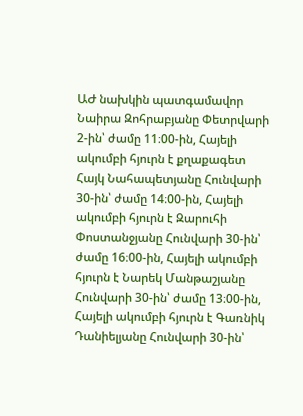ԱԺ նախկին պատգամավոր Նաիրա Զոհրաբյանը Փետրվարի 2-ին՝ ժամը 11։00-ին, Հայելի ակումբի հյուրն է քղաքագետ Հայկ Նահապետյանը Հունվարի 30-ին՝ ժամը 14։00-ին, Հայելի ակումբի հյուրն է Զարուհի Փոստանջյանը Հունվարի 30-ին՝ ժամը 16։00-ին, Հայելի ակումբի հյուրն է Նարեկ Մանթաշյանը Հունվարի 30-ին՝ ժամը 13։00-ին, Հայելի ակումբի հյուրն է Գառնիկ Դանիելյանը Հունվարի 30-ին՝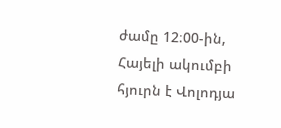ժամը 12։00-ին, Հայելի ակումբի հյուրն է Վոլոդյա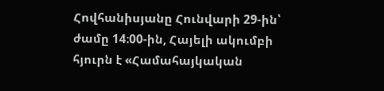Հովհանիսյանը Հունվարի 29-ին՝ ժամը 14։00-ին, Հայելի ակումբի հյուրն է «Համահայկական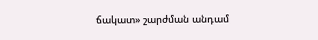ճակատ» շարժման անդամ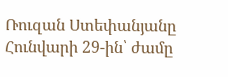Ռուզան Ստեփանյանը Հունվարի 29-ին՝ ժամը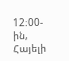12։00-ին, Հայելի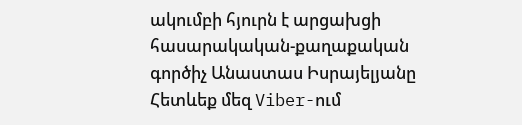ակումբի հյուրն է արցախցի հասարակական-քաղաքական գործիչ Անաստաս Իսրայելյանը
Հետևեք մեզ Viber-ում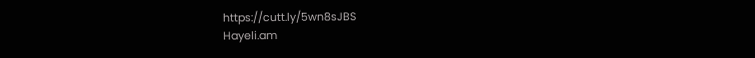https://cutt.ly/5wn8sJBS
Hayeli.am